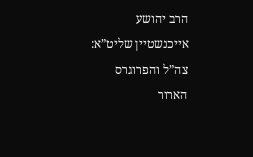הרב יהושע אייכנשטיין שליט”א: צה”ל והפרוגרס הארור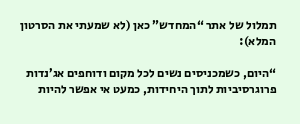תמלול של אתר “המחדש” כאן (לא שמעתי את הסרטון המלא):

“היום, כשמכניסים נשים לכל מקום ודוחפים אג’נדות פרוגרסיביות לתוך היחידות, כמעט אי אפשר להיות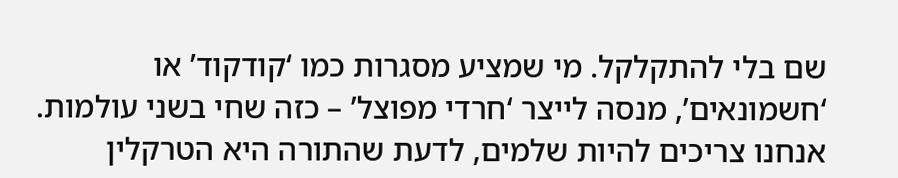שם בלי להתקלקל. מי שמציע מסגרות כמו ‘קודקוד’ או ‘חשמונאים’, מנסה לייצר ‘חרדי מפוצל’ – כזה שחי בשני עולמות. אנחנו צריכים להיות שלמים, לדעת שהתורה היא הטרקלין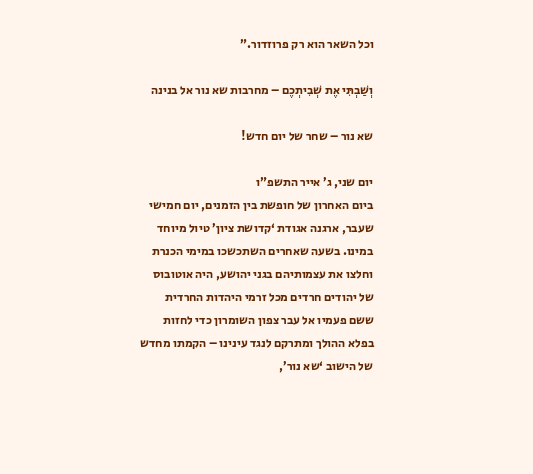וכל השאר הוא רק פרוזדור.”

וְשַׁבְתִּי אֶת שְׁבִיתְכֶם – מחרבות שא נור אל בנינה

שא נור – שחר של יום חדש!

יום שני, ג’ אייר התשפ”ו
ביום האחרון של חופשת בין הזמנים, יום חמישי שעבר, ארגנה אגודת ‘קדושת ציון’ טיול מיוחד במינו. בשעה שאחרים השתכשכו במימי הכנרת וחלצו את עצמותיהם בגני יהושע, היה אוטובוס של יהודים חרדים מכל זרמי היהדות החרדית ששם פעמיו אל עבר צפון השומרון כדי לחזות בפלא ההולך ומתרקם לנגד עינינו – הקמתו מחדש של הישוב ‘שא נור’,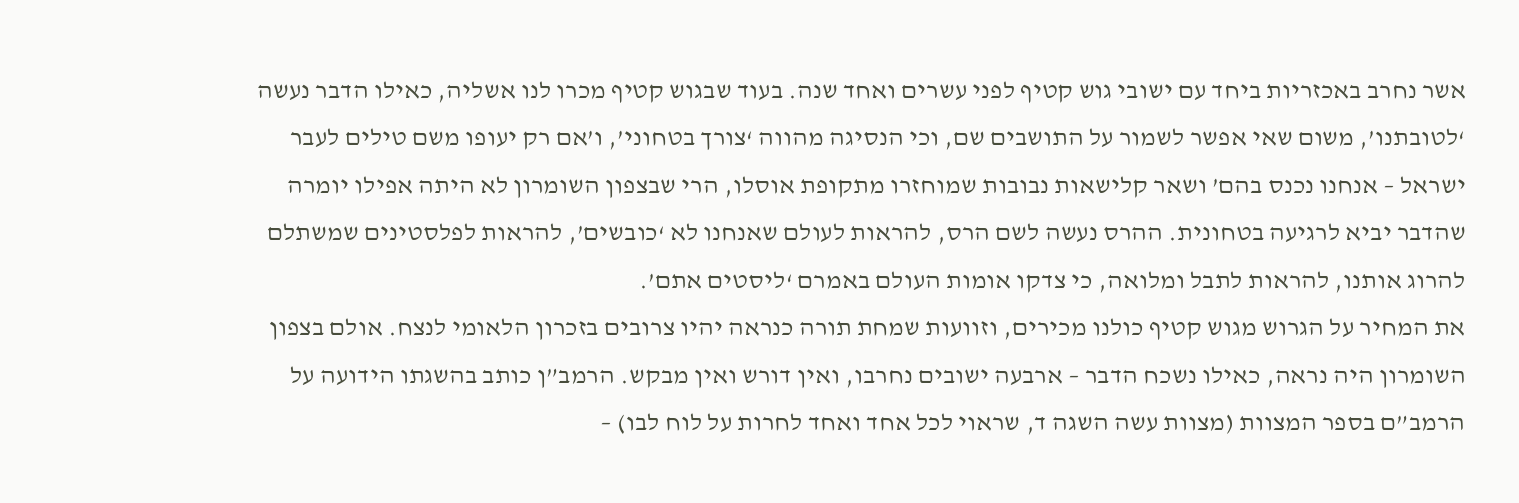אשר נחרב באכזריות ביחד עם ישובי גוש קטיף לפני עשרים ואחד שנה. בעוד שבגוש קטיף מכרו לנו אשליה, כאילו הדבר נעשה ‘לטובתנו’, משום שאי אפשר לשמור על התושבים שם, וכי הנסיגה מהווה ‘צורך בטחוני’, ו’אם רק יעופו משם טילים לעבר ישראל – אנחנו נכנס בהם’ ושאר קלישאות נבובות שמוחזרו מתקופת אוסלו, הרי שבצפון השומרון לא היתה אפילו יומרה שהדבר יביא לרגיעה בטחונית. ההרס נעשה לשם הרס, להראות לעולם שאנחנו לא ‘כובשים’, להראות לפלסטינים שמשתלם להרוג אותנו, להראות לתבל ומלואה, כי צדקו אומות העולם באמרם ‘ליסטים אתם’.
את המחיר על הגרוש מגוש קטיף כולנו מכירים, וזוועות שמחת תורה כנראה יהיו צרובים בזכרון הלאומי לנצח. אולם בצפון השומרון היה נראה, כאילו נשכח הדבר – ארבעה ישובים נחרבו, ואין דורש ואין מבקש. הרמב”ן כותב בהשגתו הידועה על הרמב”ם בספר המצוות (מצוות עשה השגה ד, שראוי לכל אחד ואחד לחרות על לוח לבו) –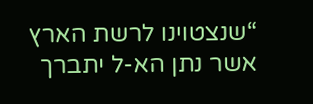“שנצטוינו לרשת הארץ אשר נתן הא-ל יתברך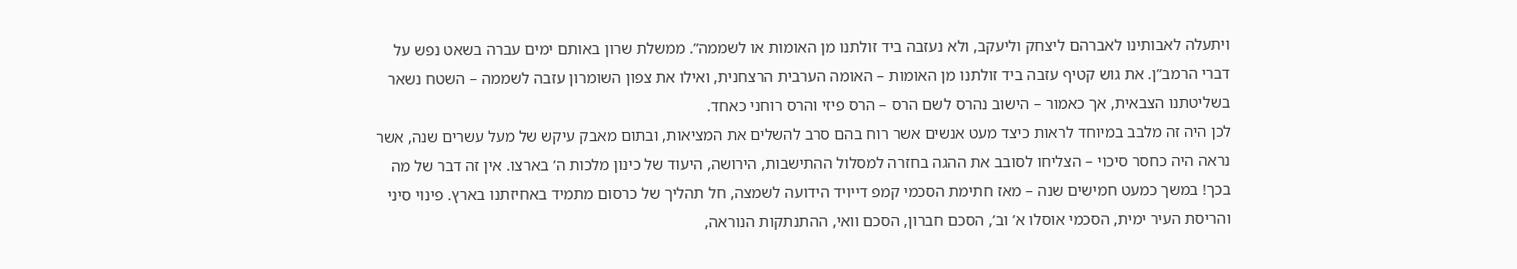ויתעלה לאבותינו לאברהם ליצחק וליעקב, ולא נעזבה ביד זולתנו מן האומות או לשממה”. ממשלת שרון באותם ימים עברה בשאט נפש על דברי הרמב”ן. את גוש קטיף עזבה ביד זולתנו מן האומות – האומה הערבית הרצחנית, ואילו את צפון השומרון עזבה לשממה – השטח נשאר בשליטתנו הצבאית, אך כאמור – הישוב נהרס לשם הרס – הרס פיזי והרס רוחני כאחד.
לכן היה זה מלבב במיוחד לראות כיצד מעט אנשים אשר רוח בהם סרב להשלים את המציאות, ובתום מאבק עיקש של מעל עשרים שנה, אשר נראה היה כחסר סיכוי – הצליחו לסובב את ההגה בחזרה למסלול ההתישבות, הירושה, היעוד של כינון מלכות ה’ בארצו. אין זה דבר של מה בכך! במשך כמעט חמישים שנה – מאז חתימת הסכמי קמפ דייויד הידועה לשמצה, חל תהליך של כרסום מתמיד באחיזתנו בארץ. פינוי סיני והריסת העיר ימית, הסכמי אוסלו א’ וב’, הסכם חברון, הסכם וואי, ההתנתקות הנוראה,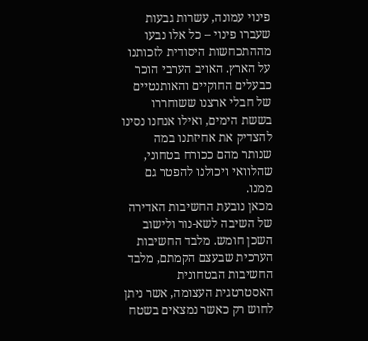פינוי עמונה, עשרות גבעות שעברו פינוי – כל אלו נבעו מההתכחשות היסודית לזכותנו על הארץ. האויב הערבי הוכר כבעלים החוקיים והאותנטיים של חבלי ארצנו ששוחררו בששת הימים, ואילו אנחנו נסינו להצדיק את אחיזתנו במה שנותר מהם ככורח בטחוני, שהלוואי ויכולנו להפטר גם ממנו.
מכאן נובעת החשיבות האדירה של השיבה לשא-נור ולישוב השכן חומש. מלבד החשיבות הערכית שבעצם הקמתם, מלבד החשיבות הבטחונית האסטרטגית העצומה, אשר ניתן לחוש רק כאשר נמצאים בשטח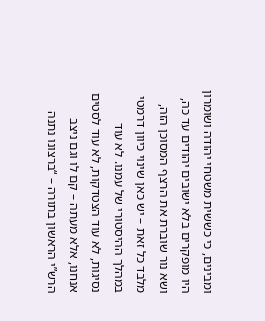ומבינים, כי כששית משטחי יהודה ושומרון היו מופקרים בלא ישובים יהודים עד כה, ושא נור שוברת את הרצף המסוכן הזה, מלבד כל זאת – יש כאן שינוי כיוון דרמטי במהלך ההיסטורי של עמנו. לא עוד נסיגות, לא עוד הצטדקות, לא עוד לסטים אנחנו, אלא מעתה – קם לו וגם ניצב הרש”י הראשון בתורה – “ברצונו נתנה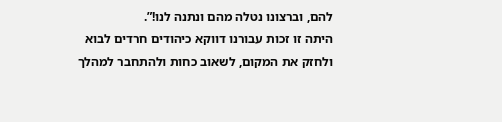להם, וברצונו נטלה מהם ונתנה לנו!”.
היתה זו זכות עבורנו דווקא כיהודים חרדים לבוא ולחזק את המקום, לשאוב כחות ולהתחבר למהלך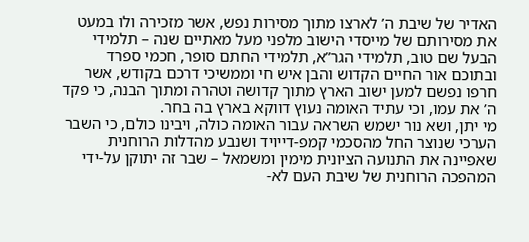האדיר של שיבת ה’ לארצו מתוך מסירות נפש, אשר מזכירה ולו במעט את מסירותם של מייסדי הישוב מלפני מעל מאתיים שנה – תלמידי הבעל שם טוב, תלמידי הגר”א, תלמידי החתם סופר, חכמי ספרד ובתוכם אור החיים הקדוש והבן איש חי וממשיכי דרכם בקודש, אשר חרפו נפשם למען ישוב הארץ מתוך קדושה וטהרה ומתוך הבנה, כי פקד ה’ את עמו, וכי עתיד האומה נעוץ דווקא בארץ בה בחר.
מי יתן, ושא נור ישמש השראה עבור האומה כולה, ויבינו כולם, כי השבר הערכי שנוצר החל מהסכמי קמפ-דייויד ושנבע מהדלות הרוחנית שאפיינה את התנועה הציונית מימין ומשמאל – שבר זה יתוקן על-ידי המהפכה הרוחנית של שיבת העם לא-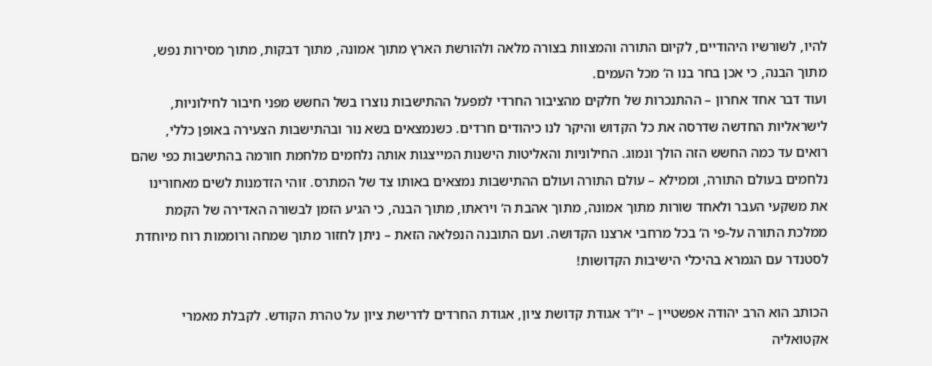להיו, לשורשיו היהודיים, לקיום התורה והמצוות בצורה מלאה ולהורשת הארץ מתוך אמונה, מתוך דבקות, מתוך מסירות נפש, מתוך הבנה, כי אכן בחר בנו ה’ מכל העמים.
ועוד דבר אחד אחרון – ההתנכרות של חלקים מהציבור החרדי למפעל ההתישבות נוצרו בשל החשש מפני חיבור לחילוניות, לישראליות החדשה שדרסה את כל הקדוש והיקר לנו כיהודים חרדים. כשנמצאים בשא נור ובהתישבות הצעירה באופן כללי, רואים עד כמה החשש הזה הולך ונמוג. החילוניות והאליטות הישנות המייצגות אותה נלחמים מלחמת חורמה בהתישבות כפי שהם נלחמים בעולם התורה, וממילא – עולם התורה ועולם ההתישבות נמצאים באותו צד של המתרס. זוהי הזדמנות לשים מאחורינו את משקעי העבר ולאחד שורות מתוך אמונה, מתוך אהבת ה’ ויראתו, מתוך הבנה, כי הגיע הזמן לבשורה האדירה של הקמת ממלכת התורה על-פי ה’ בכל מרחבי ארצנו הקדושה. ועם התובנה הנפלאה הזאת – ניתן לחזור מתוך שמחה ורוממות רוח מיוחדת לסטנדר עם הגמרא בהיכלי הישיבות הקדושות!

הכותב הוא הרב יהודה אפשטיין – יו”ר אגודת קדושת ציון, אגודת החרדים לדרישת ציון על טהרת הקודש. לקבלת מאמרי אקטואליה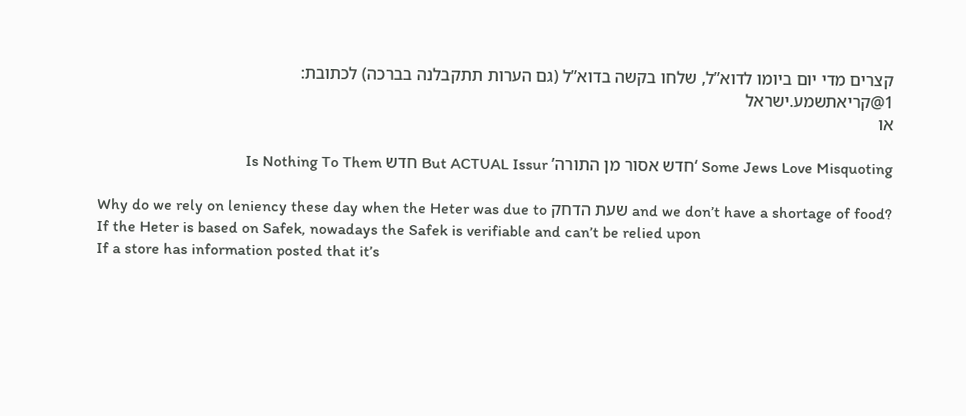קצרים מדי יום ביומו לדוא”ל, שלחו בקשה בדוא”ל (גם הערות תתקבלנה בברכה) לכתובת:
1@קריאתשמע.ישראל
או

Some Jews Love Misquoting ‘חדש אסור מן התורה’ But ACTUAL Issur חדש Is Nothing To Them

Why do we rely on leniency these day when the Heter was due to שעת הדחק and we don’t have a shortage of food? If the Heter is based on Safek, nowadays the Safek is verifiable and can’t be relied upon
If a store has information posted that it’s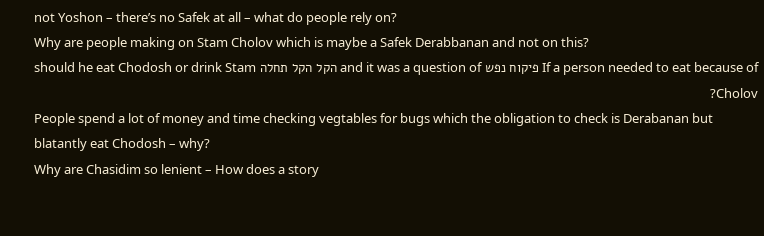not Yoshon – there’s no Safek at all – what do people rely on?
Why are people making on Stam Cholov which is maybe a Safek Derabbanan and not on this?
If a person needed to eat because of פיקוח נפש and it was a question of הקל הקל תחלה should he eat Chodosh or drink Stam Cholov?
People spend a lot of money and time checking vegtables for bugs which the obligation to check is Derabanan but blatantly eat Chodosh – why?
Why are Chasidim so lenient – How does a story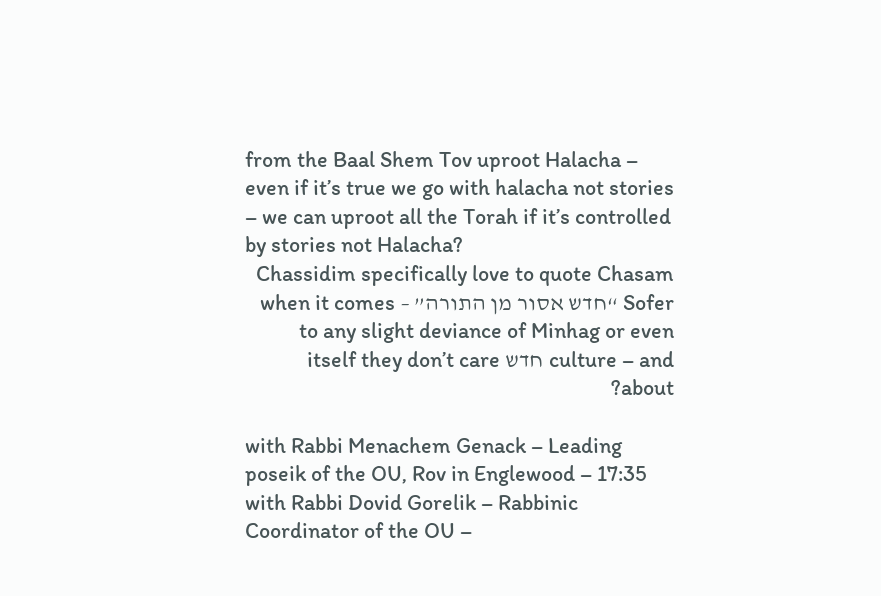from the Baal Shem Tov uproot Halacha – even if it’s true we go with halacha not stories – we can uproot all the Torah if it’s controlled by stories not Halacha?
Chassidim specifically love to quote Chasam Sofer “חדש אסור מן התורה” – when it comes to any slight deviance of Minhag or even culture – and חדש itself they don’t care about?

with Rabbi Menachem Genack – Leading poseik of the OU, Rov in Englewood – 17:35
with Rabbi Dovid Gorelik – Rabbinic Coordinator of the OU –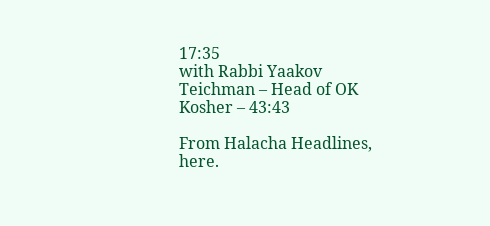17:35
with Rabbi Yaakov Teichman – Head of OK Kosher – 43:43

From Halacha Headlines, here.